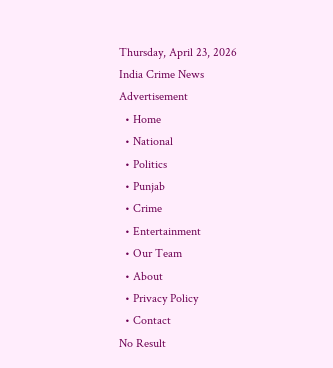Thursday, April 23, 2026
India Crime News
Advertisement
  • Home
  • National
  • Politics
  • Punjab
  • Crime
  • Entertainment
  • Our Team
  • About
  • Privacy Policy
  • Contact
No Result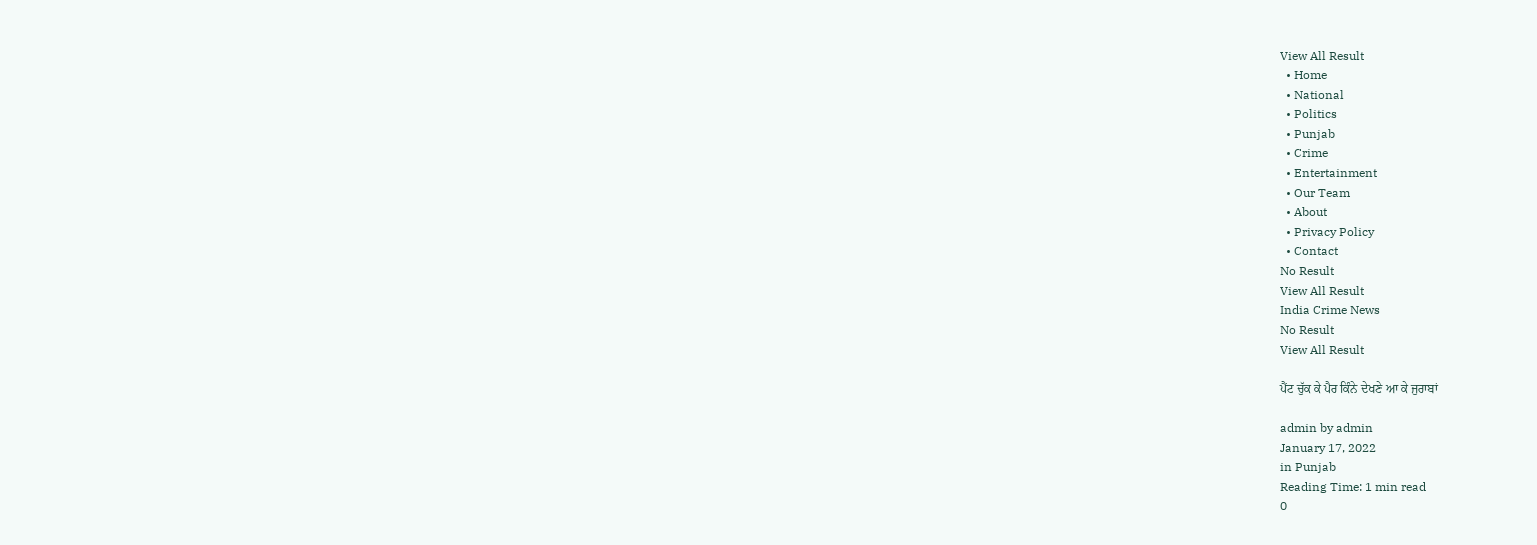View All Result
  • Home
  • National
  • Politics
  • Punjab
  • Crime
  • Entertainment
  • Our Team
  • About
  • Privacy Policy
  • Contact
No Result
View All Result
India Crime News
No Result
View All Result

ਪੈਂਟ ਚੁੱਕ ਕੇ ਪੈਰ ਕਿੰਨੇ ਦੇਖਣੇ ਆ ਕੇ ਜੁਰਾਬਾਂ

admin by admin
January 17, 2022
in Punjab
Reading Time: 1 min read
0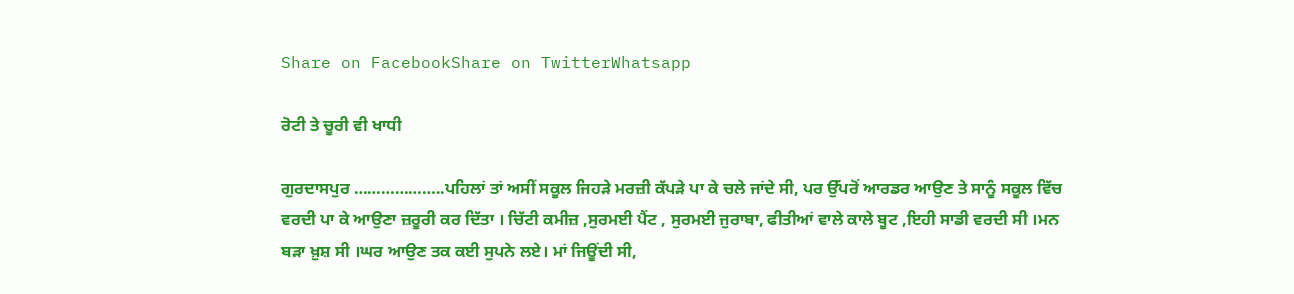Share on FacebookShare on TwitterWhatsapp

ਰੋਟੀ ਤੇ ਚੂਰੀ ਵੀ ਖਾਧੀ

ਗੁਰਦਾਸਪੁਰ ………………..ਪਹਿਲਾਂ ਤਾਂ ਅਸੀਂ ਸਕੂਲ ਜਿਹੜੇ ਮਰਜ਼ੀ ਕੱਪੜੇ ਪਾ ਕੇ ਚਲੇ ਜਾਂਦੇ ਸੀ, ਪਰ ਉੱਪਰੋਂ ਆਰਡਰ ਆਉਣ ਤੇ ਸਾਨੂੰ ਸਕੂਲ ਵਿੱਚ ਵਰਦੀ ਪਾ ਕੇ ਆਉਣਾ ਜ਼ਰੂਰੀ ਕਰ ਦਿੱਤਾ । ਚਿੱਟੀ ਕਮੀਜ਼ ,ਸੁਰਮਈ ਪੈਂਟ , ਸੁਰਮਈ ਜੁਰਾਬਾ, ਫੀਤੀਆਂ ਵਾਲੇ ਕਾਲੇ ਬੂਟ ,ਇਹੀ ਸਾਡੀ ਵਰਦੀ ਸੀ ।ਮਨ ਬੜਾ ਖ਼ੁਸ਼ ਸੀ ।ਘਰ ਆਉਣ ਤਕ ਕਈ ਸੁਪਨੇ ਲਏ। ਮਾਂ ਜਿਊਂਦੀ ਸੀ,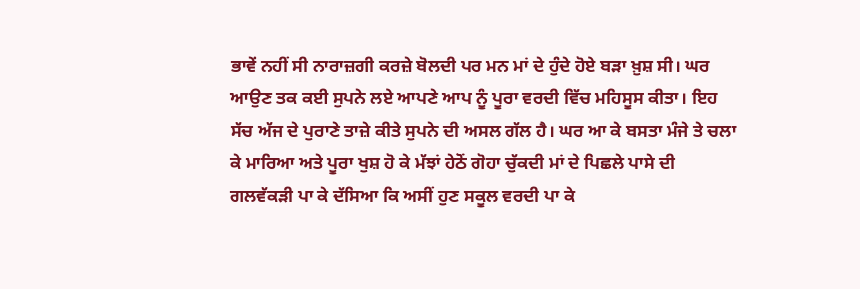ਭਾਵੇਂ ਨਹੀਂ ਸੀ ਨਾਰਾਜ਼ਗੀ ਕਰਜ਼ੇ ਬੋਲਦੀ ਪਰ ਮਨ ਮਾਂ ਦੇ ਹੁੰਦੇ ਹੋਏ ਬੜਾ ਖ਼ੁਸ਼ ਸੀ। ਘਰ ਆਉਣ ਤਕ ਕਈ ਸੁਪਨੇ ਲਏ ਆਪਣੇ ਆਪ ਨੂੰ ਪੂਰਾ ਵਰਦੀ ਵਿੱਚ ਮਹਿਸੂਸ ਕੀਤਾ। ਇਹ ਸੱਚ ਅੱਜ ਦੇ ਪੁਰਾਣੇ ਤਾਜ਼ੇ ਕੀਤੇ ਸੁਪਨੇ ਦੀ ਅਸਲ ਗੱਲ ਹੈ। ਘਰ ਆ ਕੇ ਬਸਤਾ ਮੰਜੇ ਤੇ ਚਲਾ ਕੇ ਮਾਰਿਆ ਅਤੇ ਪੂਰਾ ਖੁਸ਼ ਹੋ ਕੇ ਮੱਝਾਂ ਹੇਠੋਂ ਗੋਹਾ ਚੁੱਕਦੀ ਮਾਂ ਦੇ ਪਿਛਲੇ ਪਾਸੇ ਦੀ ਗਲਵੱਕੜੀ ਪਾ ਕੇ ਦੱਸਿਆ ਕਿ ਅਸੀਂ ਹੁਣ ਸਕੂਲ ਵਰਦੀ ਪਾ ਕੇ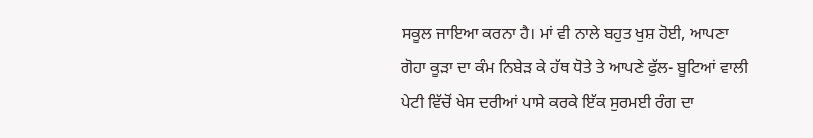ਸਕੂਲ ਜਾਇਆ ਕਰਨਾ ਹੈ। ਮਾਂ ਵੀ ਨਾਲੇ ਬਹੁਤ ਖੁਸ਼ ਹੋਈ, ਆਪਣਾ ਗੋਹਾ ਕੂੜਾ ਦਾ ਕੰਮ ਨਿਬੇੜ ਕੇ ਹੱਥ ਧੋਤੇ ਤੇ ਆਪਣੇ ਫੁੱਲ- ਬੂਟਿਆਂ ਵਾਲੀ ਪੇਟੀ ਵਿੱਚੋਂ ਖੇਸ ਦਰੀਆਂ ਪਾਸੇ ਕਰਕੇ ਇੱਕ ਸੁਰਮਈ ਰੰਗ ਦਾ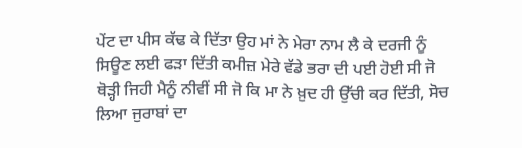ਪੇਂਟ ਦਾ ਪੀਸ ਕੱਢ ਕੇ ਦਿੱਤਾ ਉਹ ਮਾਂ ਨੇ ਮੇਰਾ ਨਾਮ ਲੈ ਕੇ ਦਰਜੀ ਨੂੰ ਸਿਊਣ ਲਈ ਫੜਾ ਦਿੱਤੀ ਕਮੀਜ਼ ਮੇਰੇ ਵੱਡੇ ਭਰਾ ਦੀ ਪਈ ਹੋਈ ਸੀ ਜੋ ਥੋੜ੍ਹੀ ਜਿਹੀ ਮੈਨੂੰ ਨੀਵੀਂ ਸੀ ਜੋ ਕਿ ਮਾ ਨੇ ਖ਼ੁਦ ਹੀ ਉੱਚੀ ਕਰ ਦਿੱਤੀ, ਸੋਚ ਲਿਆ ਜੁਰਾਬਾਂ ਦਾ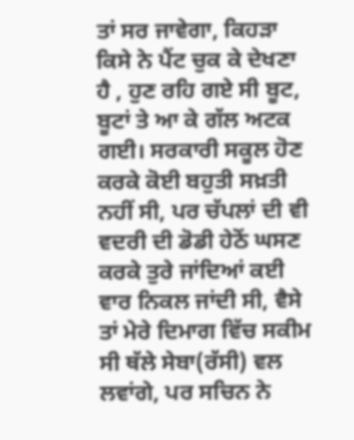ਤਾਂ ਸਰ ਜਾਵੇਗਾ, ਕਿਹੜਾ ਕਿਸੇ ਨੇ ਪੈਂਟ ਚੁਕ ਕੇ ਦੇਖਣਾ ਹੈ , ਹੁਣ ਰਹਿ ਗਏ ਸੀ ਬੂਟ, ਬੂਟਾਂ ਤੇ ਆ ਕੇ ਗੱਲ ਅਟਕ ਗਈ। ਸਰਕਾਰੀ ਸਕੂਲ ਹੋਣ ਕਰਕੇ ਕੋਈ ਬਹੁਤੀ ਸਖ਼ਤੀ ਨਹੀਂ ਸੀ, ਪਰ ਚੱਪਲਾਂ ਦੀ ਵੀ ਵਦਰੀ ਦੀ ਡੋਡੀ ਹੇਠੋਂ ਘਸਣ ਕਰਕੇ ਤੁਰੇ ਜਾਂਦਿਆਂ ਕਈ ਵਾਰ ਨਿਕਲ ਜਾਂਦੀ ਸੀ, ਵੈਸੇ ਤਾਂ ਮੇਰੇ ਦਿਮਾਗ ਵਿੱਚ ਸਕੀਮ ਸੀ ਥੱਲੇ ਸੇਬਾ(ਰੱਸੀ) ਵਲ ਲਵਾਂਗੇ, ਪਰ ਸਚਿਨ ਨੇ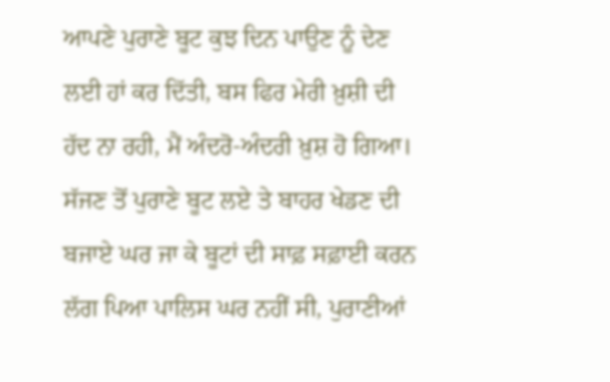ਆਪਣੇ ਪੁਰਾਣੇ ਬੂਟ ਕੁਝ ਦਿਨ ਪਾਉਣ ਨੂੰ ਦੇਣ ਲਈ ਹਾਂ ਕਰ ਦਿੱਤੀ, ਬਸ ਫਿਰ ਮੇਰੀ ਖ਼ੁਸ਼ੀ ਦੀ ਹੱਦ ਨਾ ਰਹੀ, ਮੈਂ ਅੰਦਰੋ-ਅੰਦਰੀ ਖ਼ੁਸ਼ ਹੋ ਗਿਆ। ਸੱਜਣ ਤੋਂ ਪੁਰਾਣੇ ਬੂਟ ਲਏ ਤੇ ਬਾਹਰ ਖੇਡਣ ਦੀ ਬਜਾਏ ਘਰ ਜਾ ਕੇ ਬੂਟਾਂ ਦੀ ਸਾਫ਼ ਸਫ਼ਾਈ ਕਰਨ ਲੱਗ ਪਿਆ ਪਾਲਿਸ ਘਰ ਨਹੀਂ ਸੀ, ਪੁਰਾਣੀਆਂ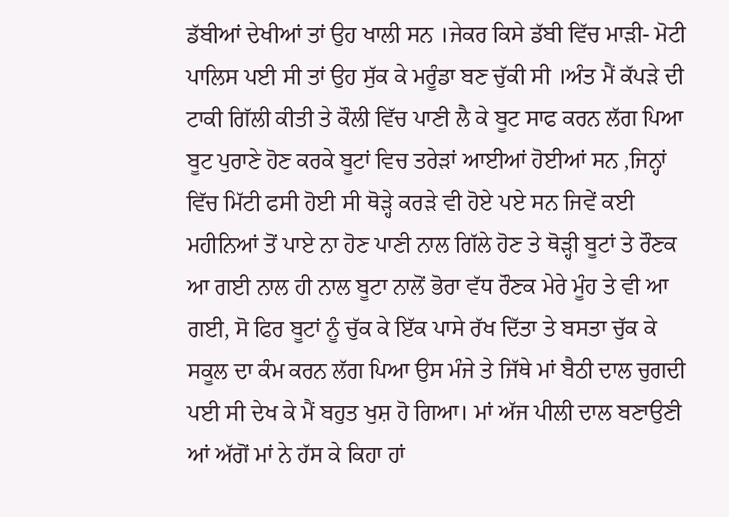ਡੱਬੀਆਂ ਦੇਖੀਆਂ ਤਾਂ ਉਹ ਖਾਲੀ ਸਨ ।ਜੇਕਰ ਕਿਸੇ ਡੱਬੀ ਵਿੱਚ ਮਾੜੀ- ਮੋਟੀ ਪਾਲਿਸ ਪਈ ਸੀ ਤਾਂ ਉਹ ਸੁੱਕ ਕੇ ਮਰੂੰਡਾ ਬਣ ਚੁੱਕੀ ਸੀ ।ਅੰਤ ਮੈਂ ਕੱਪੜੇ ਦੀ ਟਾਕੀ ਗਿੱਲੀ ਕੀਤੀ ਤੇ ਕੌਲੀ ਵਿੱਚ ਪਾਣੀ ਲੈ ਕੇ ਬੂਟ ਸਾਫ ਕਰਨ ਲੱਗ ਪਿਆ ਬੂਟ ਪੁਰਾਣੇ ਹੋਣ ਕਰਕੇ ਬੂਟਾਂ ਵਿਚ ਤਰੇੜਾਂ ਆਈਆਂ ਹੋਈਆਂ ਸਨ ,ਜਿਨ੍ਹਾਂ ਵਿੱਚ ਮਿੱਟੀ ਫਸੀ ਹੋਈ ਸੀ ਥੋੜ੍ਹੇ ਕਰੜੇ ਵੀ ਹੋਏ ਪਏ ਸਨ ਜਿਵੇਂ ਕਈ ਮਹੀਨਿਆਂ ਤੋਂ ਪਾਏ ਨਾ ਹੋਣ ਪਾਣੀ ਨਾਲ ਗਿੱਲੇ ਹੋਣ ਤੇ ਥੋੜ੍ਹੀ ਬੂਟਾਂ ਤੇ ਰੌਣਕ ਆ ਗਈ ਨਾਲ ਹੀ ਨਾਲ ਬੂਟਾ ਨਾਲੋਂ ਭੋਰਾ ਵੱਧ ਰੌਣਕ ਮੇਰੇ ਮੂੰਹ ਤੇ ਵੀ ਆ ਗਈ, ਸੋ ਫਿਰ ਬੂਟਾਂ ਨੂੰ ਚੁੱਕ ਕੇ ਇੱਕ ਪਾਸੇ ਰੱਖ ਦਿੱਤਾ ਤੇ ਬਸਤਾ ਚੁੱਕ ਕੇ ਸਕੂਲ ਦਾ ਕੰਮ ਕਰਨ ਲੱਗ ਪਿਆ ਉਸ ਮੰਜੇ ਤੇ ਜਿੱਥੇ ਮਾਂ ਬੈਠੀ ਦਾਲ ਚੁਗਦੀ ਪਈ ਸੀ ਦੇਖ ਕੇ ਮੈਂ ਬਹੁਤ ਖੁਸ਼ ਹੋ ਗਿਆ। ਮਾਂ ਅੱਜ ਪੀਲੀ ਦਾਲ ਬਣਾਉਣੀ ਆਂ ਅੱਗੋਂ ਮਾਂ ਨੇ ਹੱਸ ਕੇ ਕਿਹਾ ਹਾਂ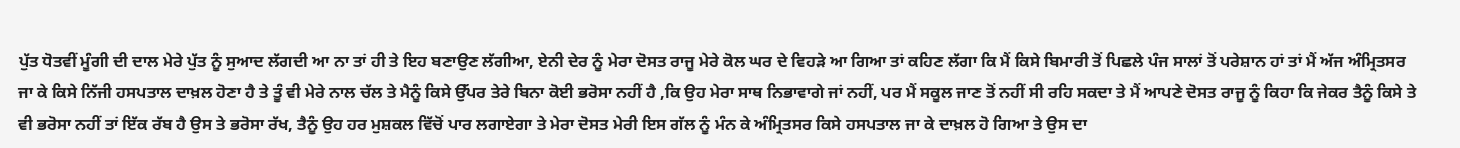ਪੁੱਤ ਧੋਤਵੀਂ ਮੂੰਗੀ ਦੀ ਦਾਲ ਮੇਰੇ ਪੁੱਤ ਨੂੰ ਸੁਆਦ ਲੱਗਦੀ ਆ ਨਾ ਤਾਂ ਹੀ ਤੇ ਇਹ ਬਣਾਉਣ ਲੱਗੀਆ, ਏਨੀ ਦੇਰ ਨੂੰ ਮੇਰਾ ਦੋਸਤ ਰਾਜੂ ਮੇਰੇ ਕੋਲ ਘਰ ਦੇ ਵਿਹੜੇ ਆ ਗਿਆ ਤਾਂ ਕਹਿਣ ਲੱਗਾ ਕਿ ਮੈਂ ਕਿਸੇ ਬਿਮਾਰੀ ਤੋਂ ਪਿਛਲੇ ਪੰਜ ਸਾਲਾਂ ਤੋਂ ਪਰੇਸ਼ਾਨ ਹਾਂ ਤਾਂ ਮੈਂ ਅੱਜ ਅੰਮ੍ਰਿਤਸਰ ਜਾ ਕੇ ਕਿਸੇ ਨਿੱਜੀ ਹਸਪਤਾਲ ਦਾਖ਼ਲ ਹੋਣਾ ਹੈ ਤੇ ਤੂੰ ਵੀ ਮੇਰੇ ਨਾਲ ਚੱਲ ਤੇ ਮੈਨੂੰ ਕਿਸੇ ਉੱਪਰ ਤੇਰੇ ਬਿਨਾ ਕੋਈ ਭਰੋਸਾ ਨਹੀਂ ਹੈ ,ਕਿ ਉਹ ਮੇਰਾ ਸਾਥ ਨਿਭਾਵਾਗੇ ਜਾਂ ਨਹੀਂ, ਪਰ ਮੈਂ ਸਕੂਲ ਜਾਣ ਤੋਂ ਨਹੀਂ ਸੀ ਰਹਿ ਸਕਦਾ ਤੇ ਮੈਂ ਆਪਣੇ ਦੋਸਤ ਰਾਜੂ ਨੂੰ ਕਿਹਾ ਕਿ ਜੇਕਰ ਤੈਨੂੰ ਕਿਸੇ ਤੇ ਵੀ ਭਰੋਸਾ ਨਹੀਂ ਤਾਂ ਇੱਕ ਰੱਬ ਹੈ ਉਸ ਤੇ ਭਰੋਸਾ ਰੱਖ, ਤੈਨੂੰ ਉਹ ਹਰ ਮੁਸ਼ਕਲ ਵਿੱਚੋਂ ਪਾਰ ਲਗਾਏਗਾ ਤੇ ਮੇਰਾ ਦੋਸਤ ਮੇਰੀ ਇਸ ਗੱਲ ਨੂੰ ਮੰਨ ਕੇ ਅੰਮ੍ਰਿਤਸਰ ਕਿਸੇ ਹਸਪਤਾਲ ਜਾ ਕੇ ਦਾਖ਼ਲ ਹੋ ਗਿਆ ਤੇ ਉਸ ਦਾ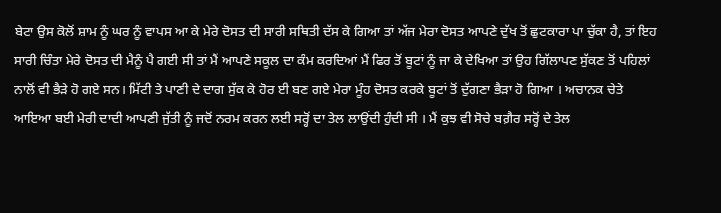ਬੇਟਾ ਉਸ ਕੋਲੋਂ ਸ਼ਾਮ ਨੂੰ ਘਰ ਨੂੰ ਵਾਪਸ ਆ ਕੇ ਮੇਰੇ ਦੋਸਤ ਦੀ ਸਾਰੀ ਸਥਿਤੀ ਦੱਸ ਕੇ ਗਿਆ ਤਾਂ ਅੱਜ ਮੇਰਾ ਦੋਸਤ ਆਪਣੇ ਦੁੱਖ ਤੋਂ ਛੁਟਕਾਰਾ ਪਾ ਚੁੱਕਾ ਹੈ, ਤਾਂ ਇਹ ਸਾਰੀ ਚਿੰਤਾ ਮੇਰੇ ਦੋਸਤ ਦੀ ਮੈਨੂੰ ਪੈ ਗਈ ਸੀ ਤਾਂ ਮੈਂ ਆਪਣੇ ਸਕੂਲ ਦਾ ਕੰਮ ਕਰਦਿਆਂ ਮੈਂ ਫਿਰ ਤੋਂ ਬੂਟਾਂ ਨੂੰ ਜਾ ਕੇ ਦੇਖਿਆ ਤਾਂ ਉਹ ਗਿੱਲਾਪਣ ਸੁੱਕਣ ਤੋਂ ਪਹਿਲਾਂ ਨਾਲੋਂ ਵੀ ਭੈੜੇ ਹੋ ਗਏ ਸਨ। ਮਿੱਟੀ ਤੇ ਪਾਣੀ ਦੇ ਦਾਗ ਸੁੱਕ ਕੇ ਹੋਰ ਈ ਬਣ ਗਏ ਮੇਰਾ ਮੂੰਹ ਦੋਸਤ ਕਰਕੇ ਬੂਟਾਂ ਤੋਂ ਦੁੱਗਣਾ ਭੈੜਾ ਹੋ ਗਿਆ । ਅਚਾਨਕ ਚੇਤੇ ਆਇਆ ਬਈ ਮੇਰੀ ਦਾਦੀ ਆਪਣੀ ਜੁੱਤੀ ਨੂੰ ਜਦੋਂ ਨਰਮ ਕਰਨ ਲਈ ਸਰ੍ਹੋਂ ਦਾ ਤੇਲ ਲਾਉਂਦੀ ਹੁੰਦੀ ਸੀ । ਮੈਂ ਕੁਝ ਵੀ ਸੋਚੇ ਬਗ਼ੈਰ ਸਰ੍ਹੋਂ ਦੇ ਤੇਲ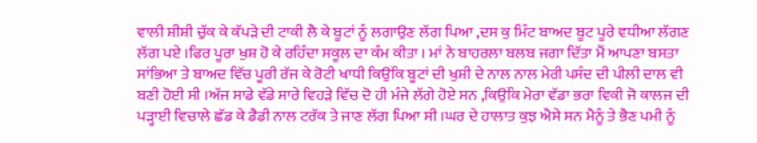ਵਾਲੀ ਸ਼ੀਸ਼ੀ ਚੁੱਕ ਕੇ ਕੱਪੜੇ ਦੀ ਟਾਕੀ ਲੈ ਕੇ ਬੂਟਾਂ ਨੂੰ ਲਗਾਉਣ ਲੱਗ ਪਿਆ ,ਦਸ ਕੁ ਮਿੰਟ ਬਾਅਦ ਬੂਟ ਪੂਰੇ ਵਧੀਆ ਲੱਗਣ ਲੱਗ ਪਏ ।ਫਿਰ ਪੂਰਾ ਖੁਸ਼ ਹੋ ਕੇ ਰਹਿੰਦਾ ਸਕੂਲ ਦਾ ਕੰਮ ਕੀਤਾ । ਮਾਂ ਨੇ ਬਾਹਰਲਾ ਬਲਬ ਜਗਾ ਦਿੱਤਾ ਮੈਂ ਆਪਣਾ ਬਸਤਾ ਸਾਂਭਿਆ ਤੇ ਬਾਅਦ ਵਿੱਚ ਪੂਰੀ ਰੱਜ ਕੇ ਰੋਟੀ ਖਾਧੀ ਕਿਉਂਕਿ ਬੂਟਾਂ ਦੀ ਖੁਸ਼ੀ ਦੇ ਨਾਲ ਨਾਲ ਮੇਰੀ ਪਸੰਦ ਦੀ ਪੀਲੀ ਦਾਲ ਵੀ ਬਣੀ ਹੋਈ ਸੀ ।ਅੱਜ ਸਾਡੇ ਵੱਡੇ ਸਾਰੇ ਵਿਹੜੇ ਵਿੱਚ ਦੋ ਹੀ ਮੰਜੇ ਲੱਗੇ ਹੋਏ ਸਨ ,ਕਿਉਂਕਿ ਮੇਰਾ ਵੱਡਾ ਭਰਾ ਵਿਕੀ ਜੋ ਕਾਲਜ ਦੀ ਪੜ੍ਹਾਈ ਵਿਚਾਲੇ ਛੱਡ ਕੇ ਡੈਡੀ ਨਾਲ ਟਰੱਕ ਤੇ ਜਾਣ ਲੱਗ ਪਿਆ ਸੀ ।ਘਰ ਦੇ ਹਾਲਾਤ ਕੁਝ ਐਸੇ ਸਨ ਮੈਨੂੰ ਤੇ ਭੈਣ ਪਮੀ ਨੂੰ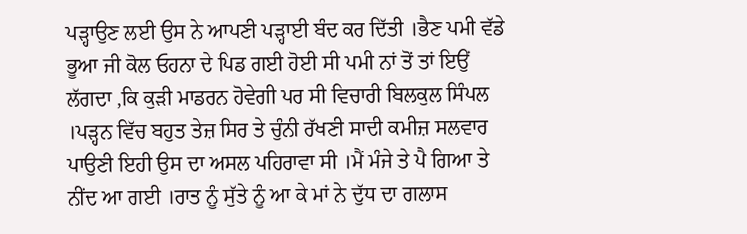ਪੜ੍ਹਾਉਣ ਲਈ ਉਸ ਨੇ ਆਪਣੀ ਪੜ੍ਹਾਈ ਬੰਦ ਕਰ ਦਿੱਤੀ ।ਭੈਣ ਪਮੀ ਵੱਡੇ ਭੂਆ ਜੀ ਕੋਲ ਓਹਨਾ ਦੇ ਪਿਡ ਗਈ ਹੋਈ ਸੀ ਪਮੀ ਨਾਂ ਤੋਂ ਤਾਂ ਇਉਂ ਲੱਗਦਾ ,ਕਿ ਕੁੜੀ ਮਾਡਰਨ ਹੋਵੇਗੀ ਪਰ ਸੀ ਵਿਚਾਰੀ ਬਿਲਕੁਲ ਸਿੰਪਲ ।ਪੜ੍ਹਨ ਵਿੱਚ ਬਹੁਤ ਤੇਜ਼ ਸਿਰ ਤੇ ਚੁੰਨੀ ਰੱਖਣੀ ਸਾਦੀ ਕਮੀਜ਼ ਸਲਵਾਰ ਪਾਉਣੀ ਇਹੀ ਉਸ ਦਾ ਅਸਲ ਪਹਿਰਾਵਾ ਸੀ ।ਮੈਂ ਮੰਜੇ ਤੇ ਪੈ ਗਿਆ ਤੇ ਨੀਂਦ ਆ ਗਈ ।ਰਾਤ ਨੂੰ ਸੁੱਤੇ ਨੂੰ ਆ ਕੇ ਮਾਂ ਨੇ ਦੁੱਧ ਦਾ ਗਲਾਸ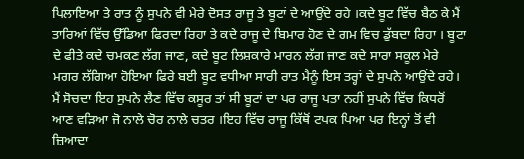ਪਿਲਾਇਆ ਤੇ ਰਾਤ ਨੂੰ ਸੁਪਨੇ ਵੀ ਮੇਰੇ ਦੋਸਤ ਰਾਜੂ ਤੇ ਬੂਟਾਂ ਦੇ ਆਉਂਦੇ ਰਹੇ ।ਕਦੇ ਬੂਟ ਵਿੱਚ ਬੈਠ ਕੇ ਮੈਂ ਤਾਰਿਆਂ ਵਿੱਚ ਉੱਡਿਆ ਫਿਰਦਾ ਰਿਹਾ ਤੇ ਕਦੇ ਰਾਜੂ ਦੇ ਬਿਮਾਰ ਹੋਣ ਦੇ ਗਮ ਵਿਚ ਡੁੱਬਦਾ ਰਿਹਾ । ਬੂਟਾ ਦੇ ਫੀਤੇ ਕਦੇ ਚਮਕਣ ਲੱਗ ਜਾਣ, ਕਦੇ ਬੂਟ ਲਿਸ਼ਕਾਰੇ ਮਾਰਨ ਲੱਗ ਜਾਣ ਕਦੇ ਸਾਰਾ ਸਕੂਲ ਮੇਰੇ ਮਗਰ ਲੱਗਿਆ ਹੋਇਆ ਫਿਰੇ ਬਈ ਬੂਟ ਵਧੀਆ ਸਾਰੀ ਰਾਤ ਮੈਨੂੰ ਇਸ ਤਰ੍ਹਾਂ ਦੇ ਸੁਪਨੇ ਆਉਂਦੇ ਰਹੇ। ਮੈਂ ਸੋਚਦਾ ਇਹ ਸੁਪਨੇ ਲੈਣ ਵਿੱਚ ਕਸੂਰ ਤਾਂ ਸੀ ਬੂਟਾਂ ਦਾ ਪਰ ਰਾਜੂ ਪਤਾ ਨਹੀਂ ਸੁਪਨੇ ਵਿੱਚ ਕਿਧਰੋਂ ਆਣ ਵੜਿਆ ਜੋ ਨਾਲੇ ਚੋਰ ਨਾਲੇ ਚਤਰ ।ਇਹ ਵਿੱਚ ਰਾਜੂ ਕਿੱਥੋਂ ਟਪਕ ਪਿਆ ਪਰ ਇਨ੍ਹਾਂ ਤੋਂ ਵੀ ਜ਼ਿਆਦਾ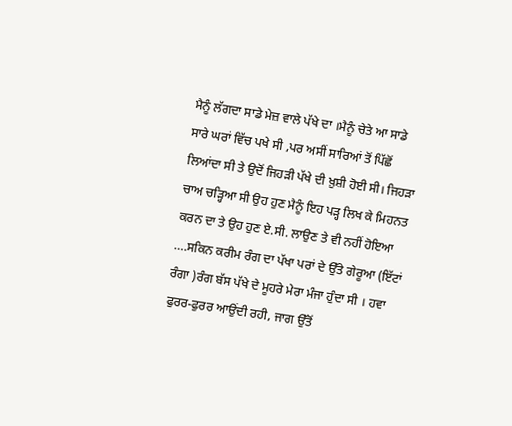ਮੈਨੂੰ ਲੱਗਦਾ ਸਾਡੇ ਮੇਜ਼ ਵਾਲੇ ਪੱਖੇ ਦਾ ।ਮੈਨੂੰ ਚੇਤੇ ਆ ਸਾਡੇ ਸਾਰੇ ਘਰਾਂ ਵਿੱਚ ਪਖੇ ਸੀ ,ਪਰ ਅਸੀਂ ਸਾਰਿਆਂ ਤੋਂ ਪਿੱਛੋਂ ਲਿਆਂਦਾ ਸੀ ਤੇ ਉਦੋਂ ਜਿਹੜੀ ਪੱਖੇ ਦੀ ਖ਼ੁਸ਼ੀ ਹੋਈ ਸੀ। ਜਿਹੜਾ ਚਾਅ ਚੜ੍ਹਿਆ ਸੀ ਉਹ ਹੁਣ ਮੈਨੂੰ ਇਹ ਪੜ੍ਹ ਲਿਖ ਕੇ ਮਿਹਨਤ ਕਰਨ ਦਾ ਤੇ ਉਹ ਹੁਣ ਏ.ਸੀ. ਲਾਉਣ ਤੇ ਵੀ ਨਹੀਂ ਹੋਇਆ ….ਸਕਿਨ ਕਰੀਮ ਰੰਗ ਦਾ ਪੱਖਾ ਪਰਾਂ ਦੇ ਉੱਤੇ ਗੇਰੂਆ (ਇੱਟਾਂ ਰੰਗਾ )ਰੰਗ ਬੱਸ ਪੱਖੇ ਦੇ ਮੂਹਰੇ ਮੇਰਾ ਮੰਜਾ ਹੁੰਦਾ ਸੀ । ਹਵਾ ਫੁਰਰ-ਫੁਰਰ ਆਉਂਦੀ ਰਹੀ, ਜਾਗ ਉੱਤੋਂ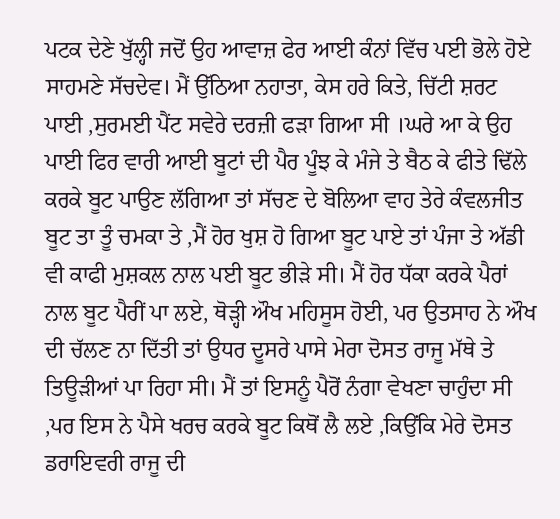ਪਟਕ ਦੇਣੇ ਖੁੱਲ੍ਹੀ ਜਦੋਂ ਉਹ ਆਵਾਜ਼ ਫੇਰ ਆਈ ਕੰਨਾਂ ਵਿੱਚ ਪਈ ਭੋਲੇ ਹੋਏ ਸਾਹਮਣੇ ਸੱਚਦੇਵ। ਮੈਂ ਉੱਠਿਆ ਨਹਾਤਾ, ਕੇਸ ਹਰੇ ਕਿਤੇ, ਚਿੱਟੀ ਸ਼ਰਟ ਪਾਈ ,ਸੁਰਮਈ ਪੈਂਟ ਸਵੇਰੇ ਦਰਜ਼ੀ ਫੜਾ ਗਿਆ ਸੀ ।ਘਰੇ ਆ ਕੇ ਉਹ ਪਾਈ ਫਿਰ ਵਾਰੀ ਆਈ ਬੂਟਾਂ ਦੀ ਪੈਰ ਪੂੰਝ ਕੇ ਮੰਜੇ ਤੇ ਬੈਠ ਕੇ ਫੀਤੇ ਢਿੱਲੇ ਕਰਕੇ ਬੂਟ ਪਾਉਣ ਲੱਗਿਆ ਤਾਂ ਸੱਚਣ ਦੇ ਬੋਲਿਆ ਵਾਹ ਤੇਰੇ ਕੰਵਲਜੀਤ ਬੂਟ ਤਾ ਤੂੰ ਚਮਕਾ ਤੇ ,ਮੈਂ ਹੋਰ ਖੁਸ਼ ਹੋ ਗਿਆ ਬੂਟ ਪਾਏ ਤਾਂ ਪੰਜਾ ਤੇ ਅੱਡੀ ਵੀ ਕਾਫੀ ਮੁਸ਼ਕਲ ਨਾਲ ਪਈ ਬੂਟ ਭੀੜੇ ਸੀ। ਮੈਂ ਹੋਰ ਧੱਕਾ ਕਰਕੇ ਪੈਰਾਂ ਨਾਲ ਬੂਟ ਪੈਰੀਂ ਪਾ ਲਏ, ਥੋੜ੍ਹੀ ਔਖ ਮਹਿਸੂਸ ਹੋਈ, ਪਰ ਉਤਸਾਹ ਨੇ ਔਖ ਦੀ ਚੱਲਣ ਨਾ ਦਿੱਤੀ ਤਾਂ ਉਧਰ ਦੂਸਰੇ ਪਾਸੇ ਮੇਰਾ ਦੋਸਤ ਰਾਜੂ ਮੱਥੇ ਤੇ ਤਿਊੜੀਆਂ ਪਾ ਰਿਹਾ ਸੀ। ਮੈਂ ਤਾਂ ਇਸਨੂੰ ਪੈਰੋਂ ਨੰਗਾ ਵੇਖਣਾ ਚਾਹੁੰਦਾ ਸੀ ,ਪਰ ਇਸ ਨੇ ਪੈਸੇ ਖਰਚ ਕਰਕੇ ਬੂਟ ਕਿਥੋਂ ਲੈ ਲਏ ,ਕਿਉਂਕਿ ਮੇਰੇ ਦੋਸਤ ਡਰਾਇਵਰੀ ਰਾਜੂ ਦੀ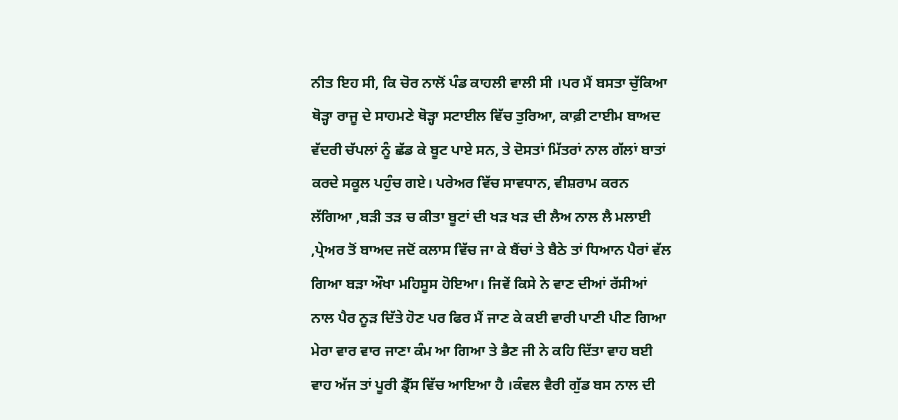ਨੀਤ ਇਹ ਸੀ, ਕਿ ਚੋਰ ਨਾਲੋਂ ਪੰਡ ਕਾਹਲੀ ਵਾਲੀ ਸੀ ।ਪਰ ਮੈਂ ਬਸਤਾ ਚੁੱਕਿਆ ਥੋੜ੍ਹਾ ਰਾਜੂ ਦੇ ਸਾਹਮਣੇ ਥੋੜ੍ਹਾ ਸਟਾਈਲ ਵਿੱਚ ਤੁਰਿਆ, ਕਾਫ਼ੀ ਟਾਈਮ ਬਾਅਦ ਵੱਦਰੀ ਚੱਪਲਾਂ ਨੂੰ ਛੱਡ ਕੇ ਬੂਟ ਪਾਏ ਸਨ, ਤੇ ਦੋਸਤਾਂ ਮਿੱਤਰਾਂ ਨਾਲ ਗੱਲਾਂ ਬਾਤਾਂ ਕਰਦੇ ਸਕੂਲ ਪਹੁੰਚ ਗਏ। ਪਰੇਅਰ ਵਿੱਚ ਸਾਵਧਾਨ, ਵੀਸ਼ਰਾਮ ਕਰਨ ਲੱਗਿਆ ,ਬੜੀ ਤੜ ਚ ਕੀਤਾ ਬੂਟਾਂ ਦੀ ਖੜ ਖੜ ਦੀ ਲੈਅ ਨਾਲ ਲੈ ਮਲਾਈ ,ਪ੍ਰੇਅਰ ਤੋਂ ਬਾਅਦ ਜਦੋਂ ਕਲਾਸ ਵਿੱਚ ਜਾ ਕੇ ਬੈਂਚਾਂ ਤੇ ਬੈਠੇ ਤਾਂ ਧਿਆਨ ਪੈਰਾਂ ਵੱਲ ਗਿਆ ਬੜਾ ਔਖਾ ਮਹਿਸੂਸ ਹੋਇਆ। ਜਿਵੇਂ ਕਿਸੇ ਨੇ ਵਾਣ ਦੀਆਂ ਰੱਸੀਆਂ ਨਾਲ ਪੈਰ ਨੂੜ ਦਿੱਤੇ ਹੋਣ ਪਰ ਫਿਰ ਮੈਂ ਜਾਣ ਕੇ ਕਈ ਵਾਰੀ ਪਾਣੀ ਪੀਣ ਗਿਆ ਮੇਰਾ ਵਾਰ ਵਾਰ ਜਾਣਾ ਕੰਮ ਆ ਗਿਆ ਤੇ ਭੈਣ ਜੀ ਨੇ ਕਹਿ ਦਿੱਤਾ ਵਾਹ ਬਈ ਵਾਹ ਅੱਜ ਤਾਂ ਪੂਰੀ ਡ੍ਰੈੱਸ ਵਿੱਚ ਆਇਆ ਹੈ ।ਕੰਵਲ ਵੈਰੀ ਗੁੱਡ ਬਸ ਨਾਲ ਦੀ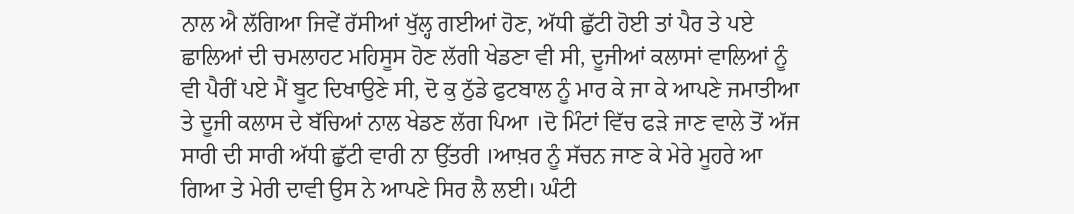ਨਾਲ ਐ ਲੱਗਿਆ ਜਿਵੇਂ ਰੱਸੀਆਂ ਖੁੱਲ੍ਹ ਗਈਆਂ ਹੋਣ, ਅੱਧੀ ਛੁੱਟੀ ਹੋਈ ਤਾਂ ਪੈਰ ਤੇ ਪਏ ਛਾਲਿਆਂ ਦੀ ਚਮਲਾਹਟ ਮਹਿਸੂਸ ਹੋਣ ਲੱਗੀ ਖੇਡਣਾ ਵੀ ਸੀ, ਦੂਜੀਆਂ ਕਲਾਸਾਂ ਵਾਲਿਆਂ ਨੂੰ ਵੀ ਪੈਰੀਂ ਪਏ ਮੈਂ ਬੂਟ ਦਿਖਾਉਣੇ ਸੀ, ਦੋ ਕੁ ਠੁੱਡੇ ਫੁਟਬਾਲ ਨੂੰ ਮਾਰ ਕੇ ਜਾ ਕੇ ਆਪਣੇ ਜਮਾਤੀਆ ਤੇ ਦੂਜੀ ਕਲਾਸ ਦੇ ਬੱਚਿਆਂ ਨਾਲ ਖੇਡਣ ਲੱਗ ਪਿਆ ।ਦੋ ਮਿੰਟਾਂ ਵਿੱਚ ਫੜੇ ਜਾਣ ਵਾਲੇ ਤੋਂ ਅੱਜ ਸਾਰੀ ਦੀ ਸਾਰੀ ਅੱਧੀ ਛੁੱਟੀ ਵਾਰੀ ਨਾ ਉੱਤਰੀ ।ਆਖ਼ਰ ਨੂੰ ਸੱਚਨ ਜਾਣ ਕੇ ਮੇਰੇ ਮੂਹਰੇ ਆ ਗਿਆ ਤੇ ਮੇਰੀ ਦਾਵੀ ਉਸ ਨੇ ਆਪਣੇ ਸਿਰ ਲੈ ਲਈ। ਘੰਟੀ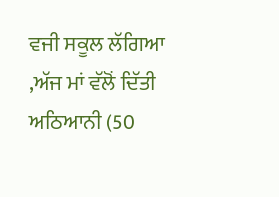ਵਜੀ ਸਕੂਲ ਲੱਗਿਆ ,ਅੱਜ ਮਾਂ ਵੱਲੋਂ ਦਿੱਤੀ ਅਠਿਆਨੀ (50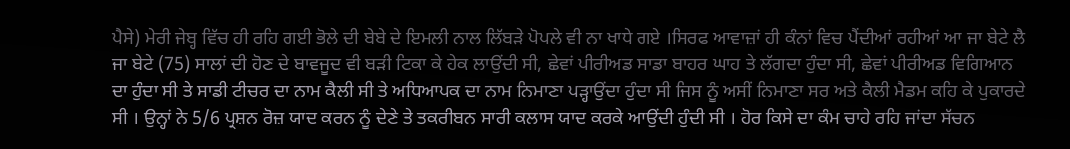ਪੈਸੇ) ਮੇਰੀ ਜੇਬ੍ਹ ਵਿੱਚ ਹੀ ਰਹਿ ਗਈ ਭੋਲੇ ਦੀ ਬੇਬੇ ਦੇ ਇਮਲੀ ਨਾਲ ਲਿੱਬੜੇ ਪੋਪਲੇ ਵੀ ਨਾ ਖਾਧੇ ਗਏ ।ਸਿਰਫ ਆਵਾਜ਼ਾਂ ਹੀ ਕੰਨਾਂ ਵਿਚ ਪੈਂਦੀਆਂ ਰਹੀਆਂ ਆ ਜਾ ਬੇਟੇ ਲੈ ਜਾ ਬੇਟੇ (75) ਸਾਲਾਂ ਦੀ ਹੋਣ ਦੇ ਬਾਵਜੂਦ ਵੀ ਬੜੀ ਟਿਕਾ ਕੇ ਹੇਕ ਲਾਉਂਦੀ ਸੀ, ਛੇਵਾਂ ਪੀਰੀਅਡ ਸਾਡਾ ਬਾਹਰ ਘਾਹ ਤੇ ਲੱਗਦਾ ਹੁੰਦਾ ਸੀ, ਛੇਵਾਂ ਪੀਰੀਅਡ ਵਿਗਿਆਨ ਦਾ ਹੁੰਦਾ ਸੀ ਤੇ ਸਾਡੀ ਟੀਚਰ ਦਾ ਨਾਮ ਕੈਲੀ ਸੀ ਤੇ ਅਧਿਆਪਕ ਦਾ ਨਾਮ ਨਿਮਾਣਾ ਪੜ੍ਹਾਉਂਦਾ ਹੁੰਦਾ ਸੀ ਜਿਸ ਨੂੰ ਅਸੀਂ ਨਿਮਾਣਾ ਸਰ ਅਤੇ ਕੈਲੀ ਮੈਡਮ ਕਹਿ ਕੇ ਪੁਕਾਰਦੇ ਸੀ । ਉਨ੍ਹਾਂ ਨੇ 5/6 ਪ੍ਰਸ਼ਨ ਰੋਜ਼ ਯਾਦ ਕਰਨ ਨੂੰ ਦੇਣੇ ਤੇ ਤਕਰੀਬਨ ਸਾਰੀ ਕਲਾਸ ਯਾਦ ਕਰਕੇ ਆਉਂਦੀ ਹੁੰਦੀ ਸੀ । ਹੋਰ ਕਿਸੇ ਦਾ ਕੰਮ ਚਾਹੇ ਰਹਿ ਜਾਂਦਾ ਸੱਚਨ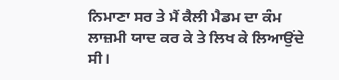ਨਿਮਾਣਾ ਸਰ ਤੇ ਮੈਂ ਕੈਲੀ ਮੈਡਮ ਦਾ ਕੰਮ ਲਾਜ਼ਮੀ ਯਾਦ ਕਰ ਕੇ ਤੇ ਲਿਖ ਕੇ ਲਿਆਉਂਦੇ ਸੀ।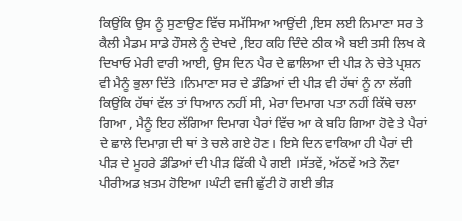ਕਿਉਂਕਿ ਉਸ ਨੂੰ ਸੁਣਾਉਣ ਵਿੱਚ ਸਮੱਸਿਆ ਆਉਂਦੀ ,ਇਸ ਲਈ ਨਿਮਾਣਾ ਸਰ ਤੇ ਕੈਲੀ ਮੈਡਮ ਸਾਡੇ ਹੌਸਲੇ ਨੂੰ ਦੇਖਦੇ ,ਇਹ ਕਹਿ ਦਿੰਦੇ ਠੀਕ ਐ ਬਈ ਤਸੀ ਲਿਖ ਕੇ ਦਿਖਾਓ ਮੇਰੀ ਵਾਰੀ ਆਈ, ਉਸ ਦਿਨ ਪੈਰ ਦੇ ਛਾਲਿਆ ਦੀ ਪੀੜ ਨੇ ਚੇਤੇ ਪ੍ਰਸ਼ਨ ਵੀ ਮੈਨੂੰ ਭੁਲਾ ਦਿੱਤੇ ।ਨਿਮਾਣਾ ਸਰ ਦੇ ਡੰਡਿਆਂ ਦੀ ਪੀੜ ਵੀ ਹੱਥਾਂ ਨੂੰ ਨਾ ਲੱਗੀ ਕਿਉਂਕਿ ਹੱਥਾਂ ਵੱਲ ਤਾਂ ਧਿਆਨ ਨਹੀਂ ਸੀ, ਮੇਰਾ ਦਿਮਾਗ ਪਤਾ ਨਹੀਂ ਕਿੱਥੇ ਚਲਾ ਗਿਆ , ਮੈਨੂੰ ਇਹ ਲੱਗਿਆ ਦਿਮਾਗ ਪੈਰਾਂ ਵਿੱਚ ਆ ਕੇ ਬਹਿ ਗਿਆ ਹੋਵੇ ਤੇ ਪੈਰਾਂ ਦੇ ਛਾਲੇ ਦਿਮਾਗ਼ ਦੀ ਥਾਂ ਤੇ ਚਲੇ ਗਏ ਹੋਣ। ਇਸੇ ਦਿਨ ਵਾਕਿਆ ਹੀ ਪੈਰਾਂ ਦੀ ਪੀੜ ਦੇ ਮੂਹਰੇ ਡੰਡਿਆਂ ਦੀ ਪੀੜ ਫਿੱਕੀ ਪੈ ਗਈ ।ਸੱਤਵੇਂ, ਅੱਠਵੇਂ ਅਤੇ ਨੌਵਾ ਪੀਰੀਅਡ ਖ਼ਤਮ ਹੋਇਆ ।ਘੰਟੀ ਵਜੀ ਛੁੱਟੀ ਹੋ ਗਈ ਭੀੜ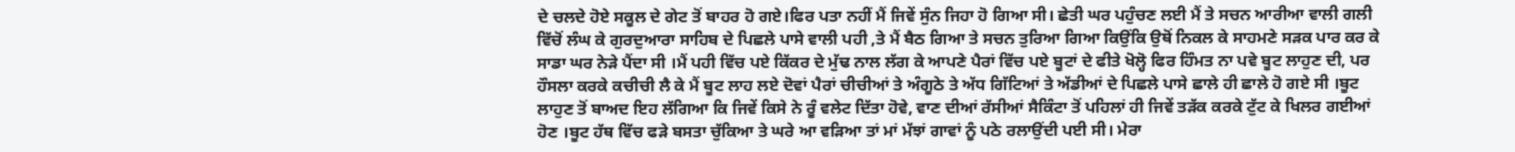ਦੇ ਚਲਦੇ ਹੋਏ ਸਕੂਲ ਦੇ ਗੇਟ ਤੋਂ ਬਾਹਰ ਹੋ ਗਏ।ਫਿਰ ਪਤਾ ਨਹੀਂ ਮੈਂ ਜਿਵੇਂ ਸੁੰਨ ਜਿਹਾ ਹੋ ਗਿਆ ਸੀ। ਛੇਤੀ ਘਰ ਪਹੁੰਚਣ ਲਈ ਮੈਂ ਤੇ ਸਚਨ ਆਰੀਆ ਵਾਲੀ ਗਲੀ ਵਿੱਚੋਂ ਲੰਘ ਕੇ ਗੁਰਦੁਆਰਾ ਸਾਹਿਬ ਦੇ ਪਿਛਲੇ ਪਾਸੇ ਵਾਲੀ ਪਹੀ ,ਤੇ ਮੈਂ ਬੈਠ ਗਿਆ ਤੇ ਸਚਨ ਤੁਰਿਆ ਗਿਆ ਕਿਉਂਕਿ ਉਥੋਂ ਨਿਕਲ ਕੇ ਸਾਹਮਣੇ ਸਡ਼ਕ ਪਾਰ ਕਰ ਕੇ ਸਾਡਾ ਘਰ ਨੇਡ਼ੇ ਪੈਂਦਾ ਸੀ ।ਮੈਂ ਪਹੀ ਵਿੱਚ ਪਏ ਕਿੱਕਰ ਦੇ ਮੁੱਢ ਨਾਲ ਲੱਗ ਕੇ ਆਪਣੇ ਪੈਰਾਂ ਵਿੱਚ ਪਏ ਬੂਟਾਂ ਦੇ ਫੀਤੇ ਖੋਲ੍ਹੋ ਫਿਰ ਹਿੰਮਤ ਨਾ ਪਵੇ ਬੂਟ ਲਾਹੁਣ ਦੀ, ਪਰ ਹੌਸਲਾ ਕਰਕੇ ਕਚੀਚੀ ਲੈ ਕੇ ਮੈਂ ਬੂਟ ਲਾਹ ਲਏ ਦੋਵਾਂ ਪੈਰਾਂ ਚੀਚੀਆਂ ਤੇ ਅੰਗੂਠੇ ਤੇ ਅੱਧ ਗਿੱਟਿਆਂ ਤੇ ਅੱਡੀਆਂ ਦੇ ਪਿਛਲੇ ਪਾਸੇ ਛਾਲੇ ਹੀ ਛਾਲੇ ਹੋ ਗਏ ਸੀ ।ਬੂਟ ਲਾਹੁਣ ਤੋਂ ਬਾਅਦ ਇਹ ਲੱਗਿਆ ਕਿ ਜਿਵੇਂ ਕਿਸੇ ਨੇ ਰੂੰ ਵਲੇਟ ਦਿੱਤਾ ਹੋਵੇ, ਵਾਣ ਦੀਆਂ ਰੱਸੀਆਂ ਸੈਕਿੰਟਾ ਤੋਂ ਪਹਿਲਾਂ ਹੀ ਜਿਵੇਂ ਤੜੱਕ ਕਰਕੇ ਟੁੱਟ ਕੇ ਖਿਲਰ ਗਈਆਂ ਹੋਣ ।ਬੂਟ ਹੱਥ ਵਿੱਚ ਫੜੇ ਬਸਤਾ ਚੁੱਕਿਆ ਤੇ ਘਰੇ ਆ ਵਡ਼ਿਆ ਤਾਂ ਮਾਂ ਮੱਝਾਂ ਗਾਵਾਂ ਨੂੰ ਪਠੇ ਰਲਾਉਂਦੀ ਪਈ ਸੀ। ਮੇਰਾ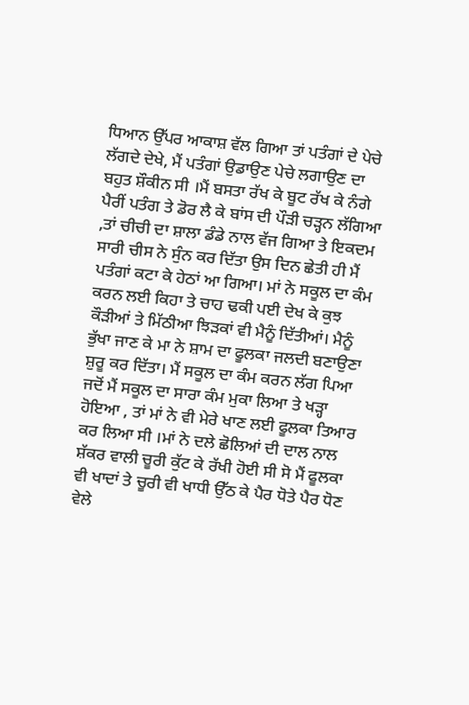ਧਿਆਨ ਉੱਪਰ ਆਕਾਸ਼ ਵੱਲ ਗਿਆ ਤਾਂ ਪਤੰਗਾਂ ਦੇ ਪੇਚੇ ਲੱਗਦੇ ਦੇਖੇ, ਮੈਂ ਪਤੰਗਾਂ ਉਡਾਉਣ ਪੇਚੇ ਲਗਾਉਣ ਦਾ ਬਹੁਤ ਸ਼ੌਕੀਨ ਸੀ ।ਮੈਂ ਬਸਤਾ ਰੱਖ ਕੇ ਬੂਟ ਰੱਖ ਕੇ ਨੰਗੇ ਪੈਰੀਂ ਪਤੰਗ ਤੇ ਡੋਰ ਲੈ ਕੇ ਬਾਂਸ ਦੀ ਪੌੜੀ ਚੜ੍ਹਨ ਲੱਗਿਆ ,ਤਾਂ ਚੀਚੀ ਦਾ ਸ਼ਾਲਾ ਡੰਡੇ ਨਾਲ ਵੱਜ ਗਿਆ ਤੇ ਇਕਦਮ ਸਾਰੀ ਚੀਸ ਨੇ ਸੁੰਨ ਕਰ ਦਿੱਤਾ ਉਸ ਦਿਨ ਛੇਤੀ ਹੀ ਮੈਂ ਪਤੰਗਾਂ ਕਟਾ ਕੇ ਹੇਠਾਂ ਆ ਗਿਆ। ਮਾਂ ਨੇ ਸਕੂਲ ਦਾ ਕੰਮ ਕਰਨ ਲਈ ਕਿਹਾ ਤੇ ਚਾਹ ਢਕੀ ਪਈ ਦੇਖ ਕੇ ਕੁਝ ਕੌੜੀਆਂ ਤੇ ਮਿੱਠੀਆ ਝਿੜਕਾਂ ਵੀ ਮੈਨੂੰ ਦਿੱਤੀਆਂ। ਮੈਨੂੰ ਭੁੱਖਾ ਜਾਣ ਕੇ ਮਾ ਨੇ ਸ਼ਾਮ ਦਾ ਫੂਲਕਾ ਜਲਦੀ ਬਣਾਉਣਾ ਸ਼ੁਰੂ ਕਰ ਦਿੱਤਾ। ਮੈਂ ਸਕੂਲ ਦਾ ਕੰਮ ਕਰਨ ਲੱਗ ਪਿਆ ਜਦੋਂ ਮੈਂ ਸਕੂਲ ਦਾ ਸਾਰਾ ਕੰਮ ਮੁਕਾ ਲਿਆ ਤੇ ਖੜ੍ਹਾ ਹੋਇਆ , ਤਾਂ ਮਾਂ ਨੇ ਵੀ ਮੇਰੇ ਖਾਣ ਲਈ ਫੂਲਕਾ ਤਿਆਰ ਕਰ ਲਿਆ ਸੀ ।ਮਾਂ ਨੇ ਦਲੇ ਛੋਲਿਆਂ ਦੀ ਦਾਲ ਨਾਲ ਸ਼ੱਕਰ ਵਾਲੀ ਚੂਰੀ ਕੁੱਟ ਕੇ ਰੱਖੀ ਹੋਈ ਸੀ ਸੋ ਮੈਂ ਫੂਲਕਾ ਵੀ ਖਾਦਾਂ ਤੇ ਚੂਰੀ ਵੀ ਖਾਧੀ ਉੱਠ ਕੇ ਪੈਰ ਧੋਤੇ ਪੈਰ ਧੋਣ ਵੇਲੇ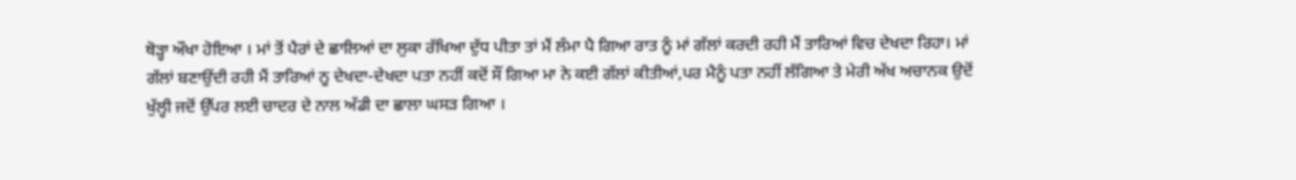ਥੋੜ੍ਹਾ ਔਖਾ ਹੋਇਆ । ਮਾਂ ਤੋਂ ਪੈਰਾਂ ਦੇ ਛਾਲਿਆਂ ਦਾ ਲੁਕਾ ਰੱਖਿਆ ਦੁੱਧ ਪੀਤਾ ਤਾਂ ਮੈਂ ਲੰਮਾ ਪੈ ਗਿਆ ਰਾਤ ਨੂੰ ਮਾਂ ਗੱਲਾਂ ਕਰਦੀ ਰਹੀ ਮੈਂ ਤਾਰਿਆਂ ਵਿਚ ਦੇਖਦਾ ਰਿਹਾ। ਮਾਂ ਗੱਲਾਂ ਬਣਾਉਂਦੀ ਰਹੀ ਮੈਂ ਤਾਰਿਆਂ ਨੂ ਦੇਖਦਾ-ਦੇਖਦਾ ਪਤਾ ਨਹੀਂ ਕਦੋਂ ਸੌਂ ਗਿਆ ਮਾ ਨੇ ਕਈ ਗੱਲਾਂ ਕੀਤੀਆਂ,ਪਰ ਮੈਨੂੰ ਪਤਾ ਨਹੀਂ ਲੱਗਿਆ ਤੇ ਮੇਰੀ ਅੱਖ ਅਚਾਨਕ ਉਦੋਂ ਖੁੱਲ੍ਹੀ ਜਦੋਂ ਉੱਪਰ ਲਈ ਚਾਦਰ ਦੇ ਨਾਲ ਅੱਡੀ ਦਾ ਛਾਲਾ ਘਸੜ ਗਿਆ ।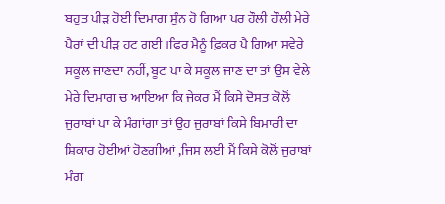ਬਹੁਤ ਪੀੜ ਹੋਈ ਦਿਮਾਗ ਸੁੰਨ ਹੋ ਗਿਆ ਪਰ ਹੌਲੀ ਹੌਲੀ ਮੇਰੇ ਪੈਰਾਂ ਦੀ ਪੀੜ ਹਟ ਗਈ ।ਫਿਰ ਮੈਨੂੰ ਫ਼ਿਕਰ ਪੈ ਗਿਆ ਸਵੇਰੇ ਸਕੂਲ ਜਾਣਦਾ ਨਹੀਂ, ਬੂਟ ਪਾ ਕੇ ਸਕੂਲ ਜਾਣ ਦਾ ਤਾਂ ਉਸ ਵੇਲੇ ਮੇਰੇ ਦਿਮਾਗ ਚ ਆਇਆ ਕਿ ਜੇਕਰ ਮੈਂ ਕਿਸੇ ਦੋਸਤ ਕੋਲੋਂ ਜੁਰਾਬਾਂ ਪਾ ਕੇ ਮੰਗਾਂਗਾ ਤਾਂ ਉਹ ਜੁਰਾਬਾਂ ਕਿਸੇ ਬਿਮਾਰੀ ਦਾ ਸ਼ਿਕਾਰ ਹੋਈਆਂ ਹੋਣਗੀਆਂ ,ਜਿਸ ਲਈ ਮੈਂ ਕਿਸੇ ਕੋਲੋਂ ਜੁਰਾਬਾਂ ਮੰਗ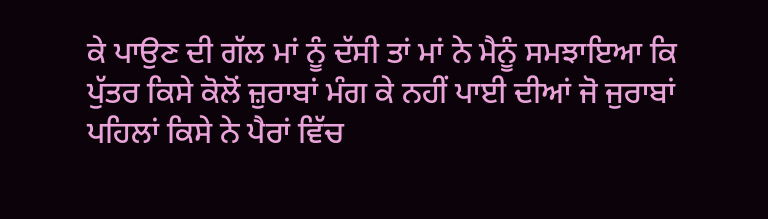ਕੇ ਪਾਉਣ ਦੀ ਗੱਲ ਮਾਂ ਨੂੰ ਦੱਸੀ ਤਾਂ ਮਾਂ ਨੇ ਮੈਨੂੰ ਸਮਝਾਇਆ ਕਿ ਪੁੱਤਰ ਕਿਸੇ ਕੋਲੋਂ ਜ਼ੁਰਾਬਾਂ ਮੰਗ ਕੇ ਨਹੀਂ ਪਾਈ ਦੀਆਂ ਜੋ ਜੁਰਾਬਾਂ ਪਹਿਲਾਂ ਕਿਸੇ ਨੇ ਪੈਰਾਂ ਵਿੱਚ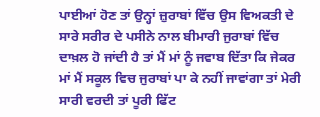ਪਾਈਆਂ ਹੋਣ ਤਾਂ ਉਨ੍ਹਾਂ ਜ਼ੁਰਾਬਾਂ ਵਿੱਚ ਉਸ ਵਿਅਕਤੀ ਦੇ ਸਾਰੇ ਸਰੀਰ ਦੇ ਪਸੀਨੇ ਨਾਲ ਬੀਮਾਰੀ ਜੁਰਾਬਾਂ ਵਿੱਚ ਦਾਖ਼ਲ ਹੋ ਜਾਂਦੀ ਹੈ ਤਾਂ ਮੈਂ ਮਾਂ ਨੂੰ ਜਵਾਬ ਦਿੱਤਾ ਕਿ ਜੇਕਰ ਮਾਂ ਮੈਂ ਸਕੂਲ ਵਿਚ ਜੁਰਾਬਾਂ ਪਾ ਕੇ ਨਹੀਂ ਜਾਵਾਂਗਾ ਤਾਂ ਮੇਰੀ ਸਾਰੀ ਵਰਦੀ ਤਾਂ ਪੂਰੀ ਫਿੱਟ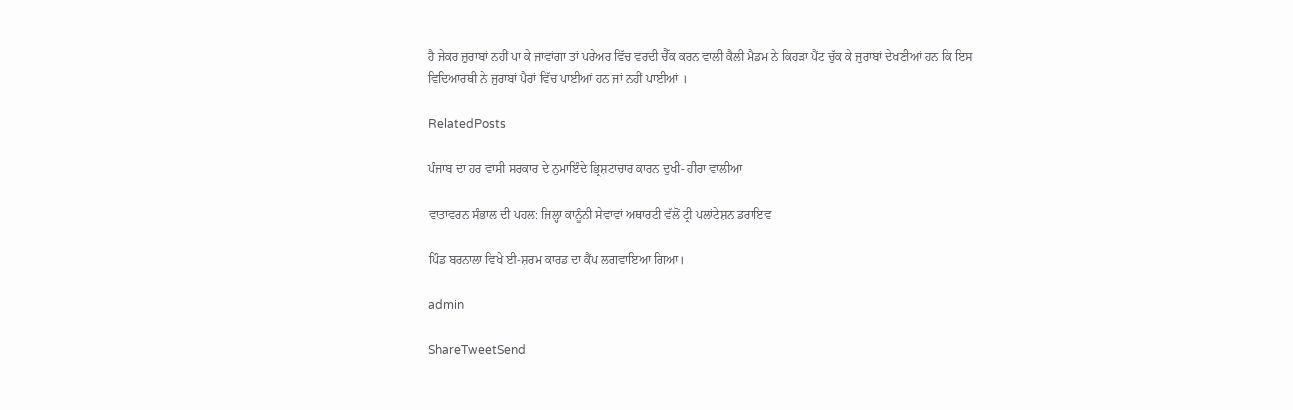ਹੈ ਜੇਕਰ ਜ਼ੁਰਾਬਾਂ ਨਹੀਂ ਪਾ ਕੇ ਜਾਵਾਂਗਾ ਤਾਂ ਪਰੇਅਰ ਵਿੱਚ ਵਰਦੀ ਚੈੱਕ ਕਰਨ ਵਾਲੀ ਕੈਲੀ ਮੈਡਮ ਨੇ ਕਿਹੜਾ ਪੈਂਟ ਚੁੱਕ ਕੇ ਜੁਰਾਬਾਂ ਦੇਖਣੀਆਂ ਹਨ ਕਿ ਇਸ ਵਿਦਿਆਰਥੀ ਨੇ ਜੁਰਾਬਾਂ ਪੈਰਾਂ ਵਿੱਚ ਪਾਈਆਂ ਹਨ ਜਾਂ ਨਹੀਂ ਪਾਈਆਂ ।

RelatedPosts

ਪੰਜਾਬ ਦਾ ਹਰ ਵਾਸੀ ਸਰਕਾਰ ਦੇ ਨੁਮਾਇੰਦੇ ਭ੍ਰਿਸ਼ਟਾਚਾਰ ਕਾਰਨ ਦੁਖੀ- ਹੀਰਾ ਵਾਲੀਆ

ਵਾਤਾਵਰਨ ਸੰਭਾਲ ਦੀ ਪਹਲ: ਜਿਲ੍ਹਾ ਕਾਨੂੰਨੀ ਸੇਵਾਵਾਂ ਅਥਾਰਟੀ ਵੱਲੋਂ ਟ੍ਰੀ ਪਲਾਂਟੇਸ਼ਨ ਡਰਾਇਵ

ਪਿੰਡ ਬਰਨਾਲਾ ਵਿਖੇ ਈ-ਸ਼ਰਮ ਕਾਰਡ ਦਾ ਕੈਂਪ ਲਗਵਾਇਆ ਗਿਆ।

admin

ShareTweetSend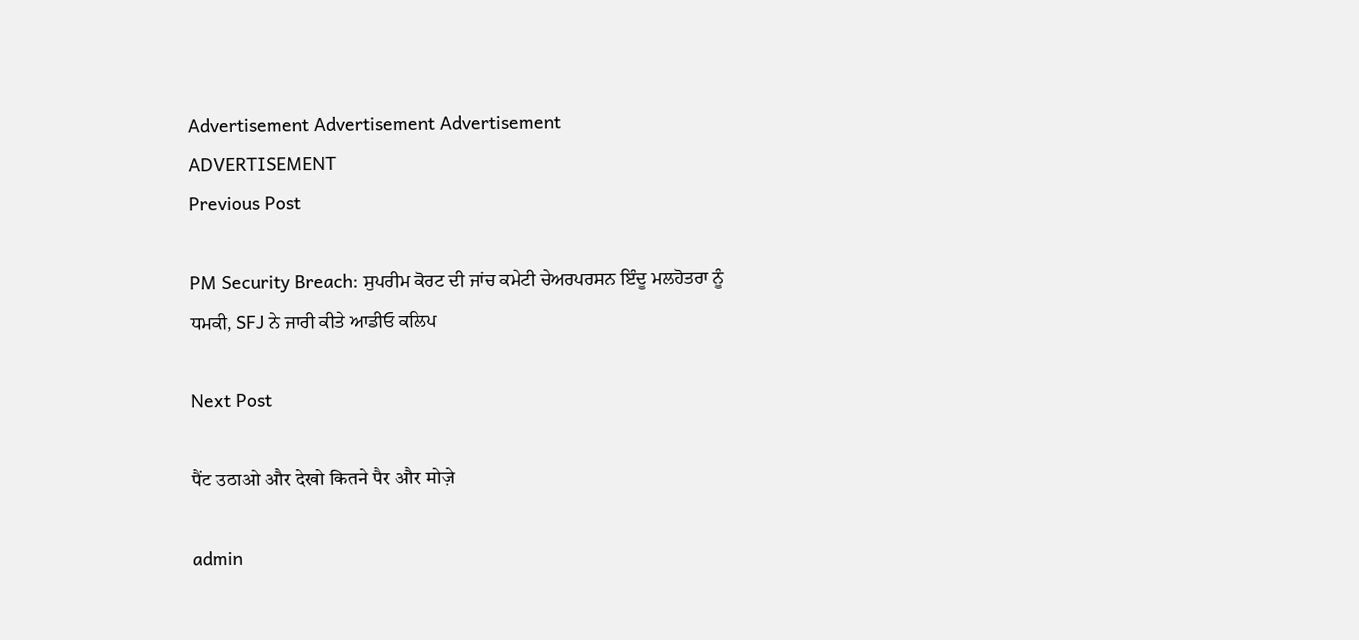Advertisement Advertisement Advertisement
ADVERTISEMENT
Previous Post

PM Security Breach: ਸੁਪਰੀਮ ਕੋਰਟ ਦੀ ਜਾਂਚ ਕਮੇਟੀ ਚੇਅਰਪਰਸਨ ਇੰਦੂ ਮਲਹੋਤਰਾ ਨੂੰ ਧਮਕੀ, SFJ ਨੇ ਜਾਰੀ ਕੀਤੇ ਆਡੀਓ ਕਲਿਪ

Next Post

पैंट उठाओ और देखो कितने पैर और मोज़े

admin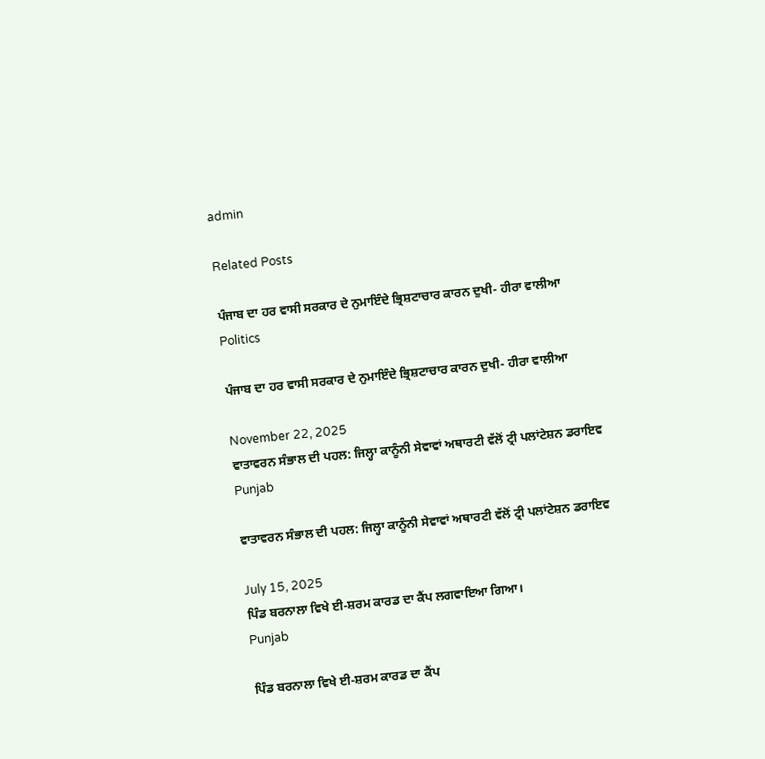admin

Related Posts

ਪੰਜਾਬ ਦਾ ਹਰ ਵਾਸੀ ਸਰਕਾਰ ਦੇ ਨੁਮਾਇੰਦੇ ਭ੍ਰਿਸ਼ਟਾਚਾਰ ਕਾਰਨ ਦੁਖੀ- ਹੀਰਾ ਵਾਲੀਆ
Politics

ਪੰਜਾਬ ਦਾ ਹਰ ਵਾਸੀ ਸਰਕਾਰ ਦੇ ਨੁਮਾਇੰਦੇ ਭ੍ਰਿਸ਼ਟਾਚਾਰ ਕਾਰਨ ਦੁਖੀ- ਹੀਰਾ ਵਾਲੀਆ

November 22, 2025
ਵਾਤਾਵਰਨ ਸੰਭਾਲ ਦੀ ਪਹਲ: ਜਿਲ੍ਹਾ ਕਾਨੂੰਨੀ ਸੇਵਾਵਾਂ ਅਥਾਰਟੀ ਵੱਲੋਂ ਟ੍ਰੀ ਪਲਾਂਟੇਸ਼ਨ ਡਰਾਇਵ
Punjab

ਵਾਤਾਵਰਨ ਸੰਭਾਲ ਦੀ ਪਹਲ: ਜਿਲ੍ਹਾ ਕਾਨੂੰਨੀ ਸੇਵਾਵਾਂ ਅਥਾਰਟੀ ਵੱਲੋਂ ਟ੍ਰੀ ਪਲਾਂਟੇਸ਼ਨ ਡਰਾਇਵ

July 15, 2025
ਪਿੰਡ ਬਰਨਾਲਾ ਵਿਖੇ ਈ-ਸ਼ਰਮ ਕਾਰਡ ਦਾ ਕੈਂਪ ਲਗਵਾਇਆ ਗਿਆ।
Punjab

ਪਿੰਡ ਬਰਨਾਲਾ ਵਿਖੇ ਈ-ਸ਼ਰਮ ਕਾਰਡ ਦਾ ਕੈਂਪ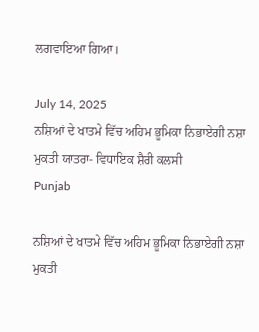ਲਗਵਾਇਆ ਗਿਆ।

July 14, 2025
ਨਸ਼ਿਆਂ ਦੇ ਖਾਤਮੇ ਵਿੱਚ ਅਹਿਮ ਭੂਮਿਕਾ ਨਿਭਾਏਗੀ ਨਸ਼ਾ ਮੁਕਤੀ ਯਾਤਰਾ- ਵਿਧਾਇਕ ਸ਼ੈਰੀ ਕਲਸੀ
Punjab

ਨਸ਼ਿਆਂ ਦੇ ਖਾਤਮੇ ਵਿੱਚ ਅਹਿਮ ਭੂਮਿਕਾ ਨਿਭਾਏਗੀ ਨਸ਼ਾ ਮੁਕਤੀ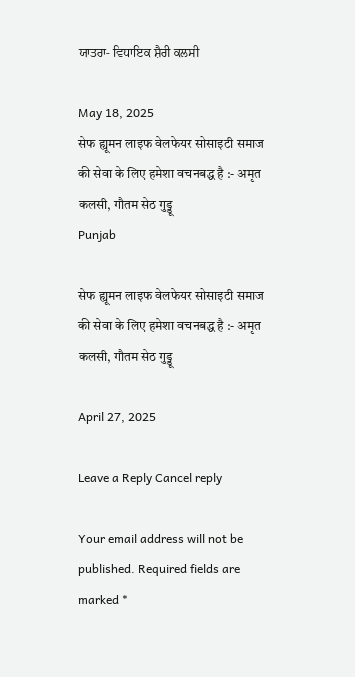ਯਾਤਰਾ- ਵਿਧਾਇਕ ਸ਼ੈਰੀ ਕਲਸੀ

May 18, 2025
सेफ ह्यूमन लाइफ वेलफेयर सोसाइटी समाज की सेवा के लिए हमेशा वचनबद्ध है :- अमृत कलसी, गौतम सेठ गुड्डू
Punjab

सेफ ह्यूमन लाइफ वेलफेयर सोसाइटी समाज की सेवा के लिए हमेशा वचनबद्ध है :- अमृत कलसी, गौतम सेठ गुड्डू

April 27, 2025

Leave a Reply Cancel reply

Your email address will not be published. Required fields are marked *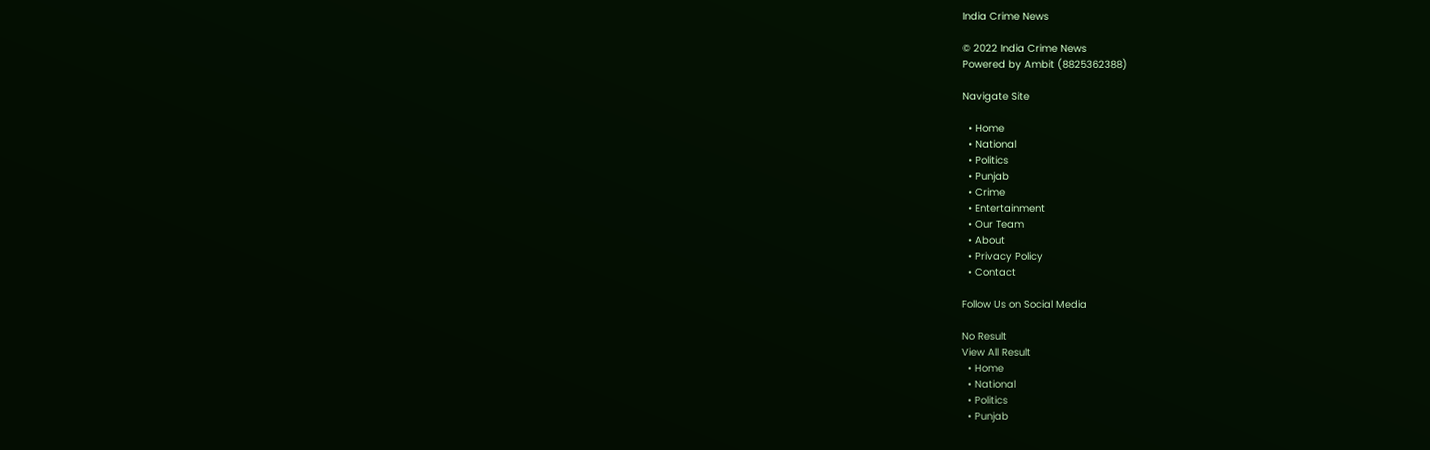India Crime News

© 2022 India Crime News
Powered by Ambit (8825362388)

Navigate Site

  • Home
  • National
  • Politics
  • Punjab
  • Crime
  • Entertainment
  • Our Team
  • About
  • Privacy Policy
  • Contact

Follow Us on Social Media

No Result
View All Result
  • Home
  • National
  • Politics
  • Punjab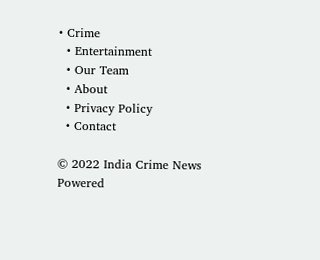• Crime
  • Entertainment
  • Our Team
  • About
  • Privacy Policy
  • Contact

© 2022 India Crime News
Powered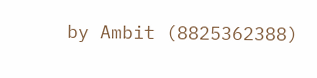by Ambit (8825362388)